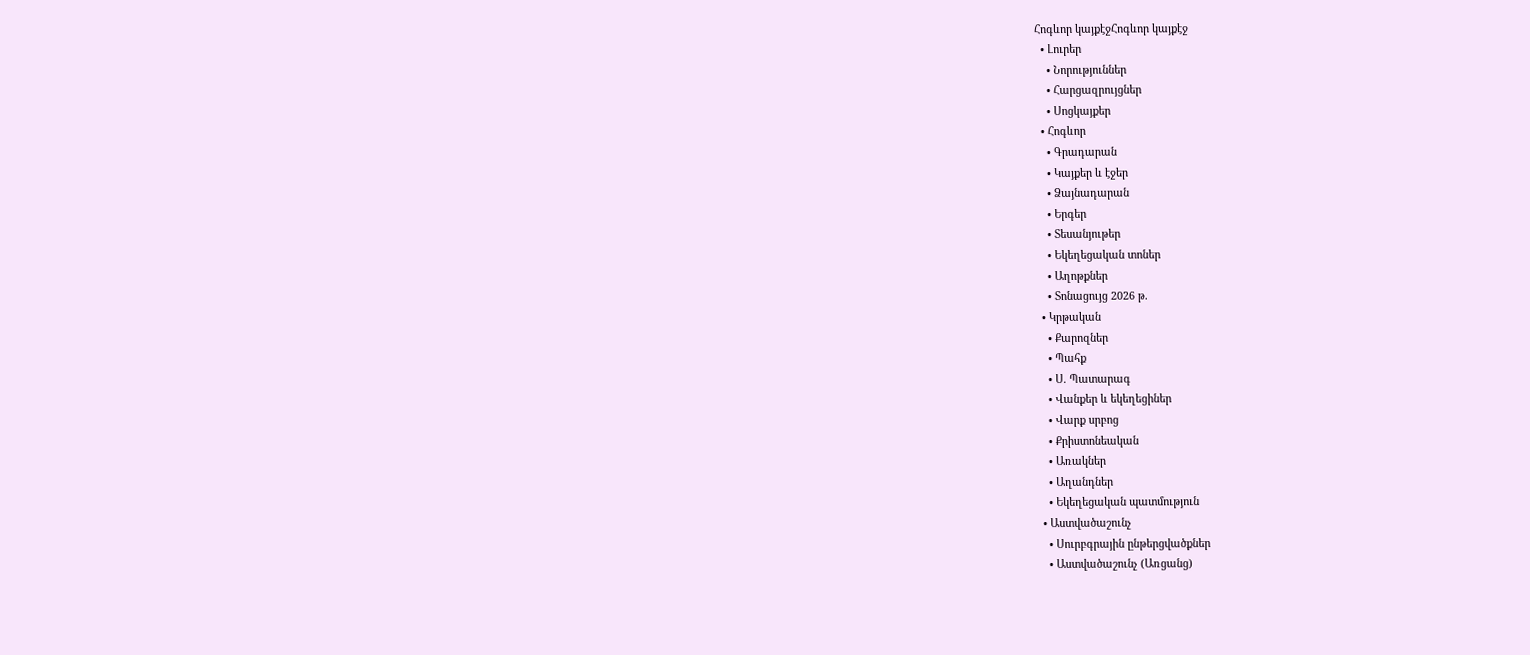Հոգևոր կայքէջՀոգևոր կայքէջ
  • Լուրեր
    • Նորություններ
    • Հարցազրույցներ
    • Սոցկայքեր
  • Հոգևոր
    • Գրադարան
    • Կայքեր և էջեր
    • Ձայնադարան
    • Երգեր
    • Տեսանյութեր
    • Եկեղեցական տոներ
    • Աղոթքներ
    • Տոնացույց 2026 թ.
  • Կրթական
    • Քարոզներ
    • Պահք
    • Ս. Պատարագ
    • Վանքեր և եկեղեցիներ
    • Վարք սրբոց
    • Քրիստոնեական
    • Առակներ
    • Աղանդներ
    • Եկեղեցական պատմություն
  • Աստվածաշունչ
    • Սուրբգրային ընթերցվածքներ
    • Աստվածաշունչ (Առցանց)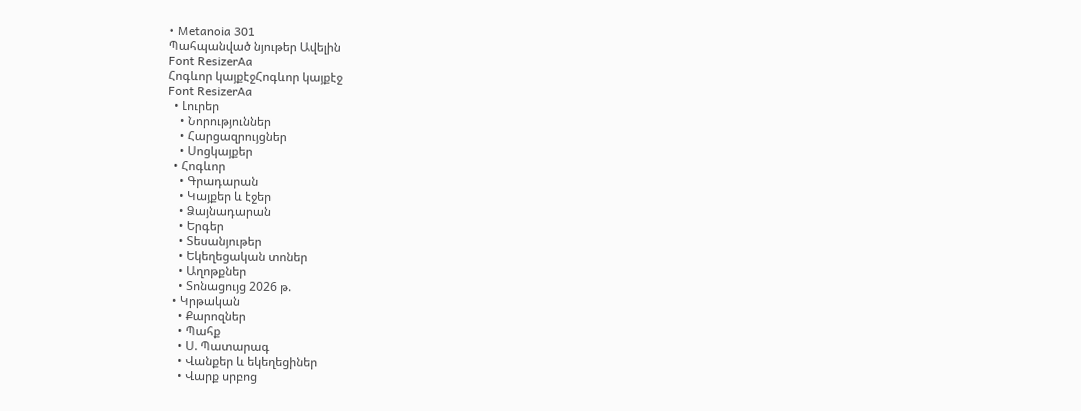• Metanoia 301
Պահպանված նյութեր Ավելին
Font ResizerAa
Հոգևոր կայքէջՀոգևոր կայքէջ
Font ResizerAa
  • Լուրեր
    • Նորություններ
    • Հարցազրույցներ
    • Սոցկայքեր
  • Հոգևոր
    • Գրադարան
    • Կայքեր և էջեր
    • Ձայնադարան
    • Երգեր
    • Տեսանյութեր
    • Եկեղեցական տոներ
    • Աղոթքներ
    • Տոնացույց 2026 թ.
  • Կրթական
    • Քարոզներ
    • Պահք
    • Ս. Պատարագ
    • Վանքեր և եկեղեցիներ
    • Վարք սրբոց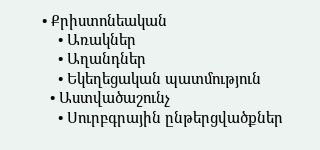• Քրիստոնեական
    • Առակներ
    • Աղանդներ
    • Եկեղեցական պատմություն
  • Աստվածաշունչ
    • Սուրբգրային ընթերցվածքներ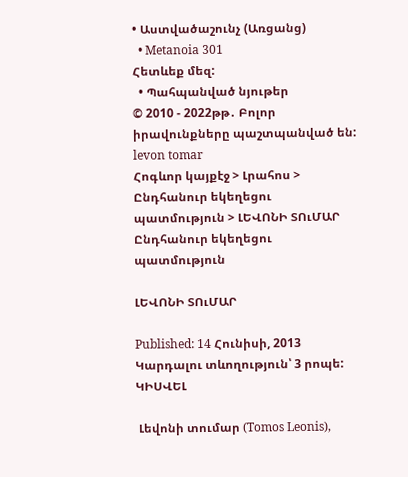• Աստվածաշունչ (Առցանց)
  • Metanoia 301
Հետևեք մեզ:
  • Պահպանված նյութեր
© 2010 - 2022թթ․ Բոլոր իրավունքները պաշտպանված են:
levon tomar
Հոգևոր կայքէջ > Լրահոս > Ընդհանուր եկեղեցու պատմություն > ԼԵՎՈՆԻ ՏՈւՄԱՐ
Ընդհանուր եկեղեցու պատմություն

ԼԵՎՈՆԻ ՏՈւՄԱՐ

Published: 14 Հունիսի, 2013
Կարդալու տևողություն՝ 3 րոպե:
ԿԻՍՎԵԼ

 Լեվոնի տումար (Tomos Leonis),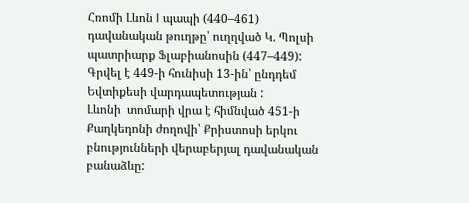Հռոմի Լևոն I պապի (440–461) դավանական թուղթը՝ ուղղված Կ. Պոլսի պատրիարք Ֆլաբիանոսին (447–449): Գրվել է 449-ի հունիսի 13-ին՝ ընդդեմ Եվտիքեսի վարդապետության :
Լևոնի  տոմարի վրա է հիմնված 451-ի Քաղկեդոնի ժողովի՝ Քրիստոսի երկու բնությունների վերաբերյալ դավանական բանաձևը: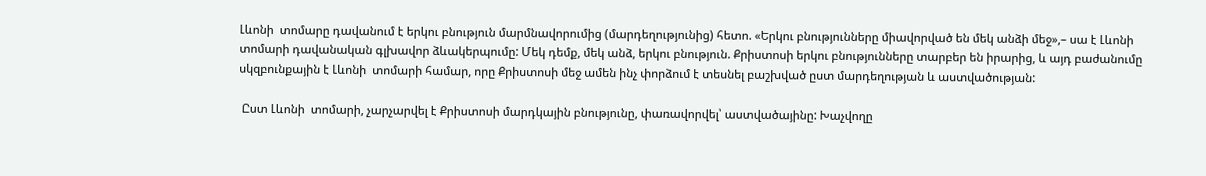Լևոնի  տոմարը դավանում է երկու բնություն մարմնավորումից (մարդեղությունից) հետո. «Երկու բնությունները միավորված են մեկ անձի մեջ»,– սա է Լևոնի  տոմարի դավանական գլխավոր ձևակերպումը: Մեկ դեմք, մեկ անձ, երկու բնություն. Քրիստոսի երկու բնությունները տարբեր են իրարից, և այդ բաժանումը սկզբունքային է Լևոնի  տոմարի համար, որը Քրիստոսի մեջ ամեն ինչ փորձում է տեսնել բաշխված ըստ մարդեղության և աստվածության:

 Ըստ Լևոնի  տոմարի, չարչարվել է Քրիստոսի մարդկային բնությունը, փառավորվել՝ աստվածայինը: Խաչվողը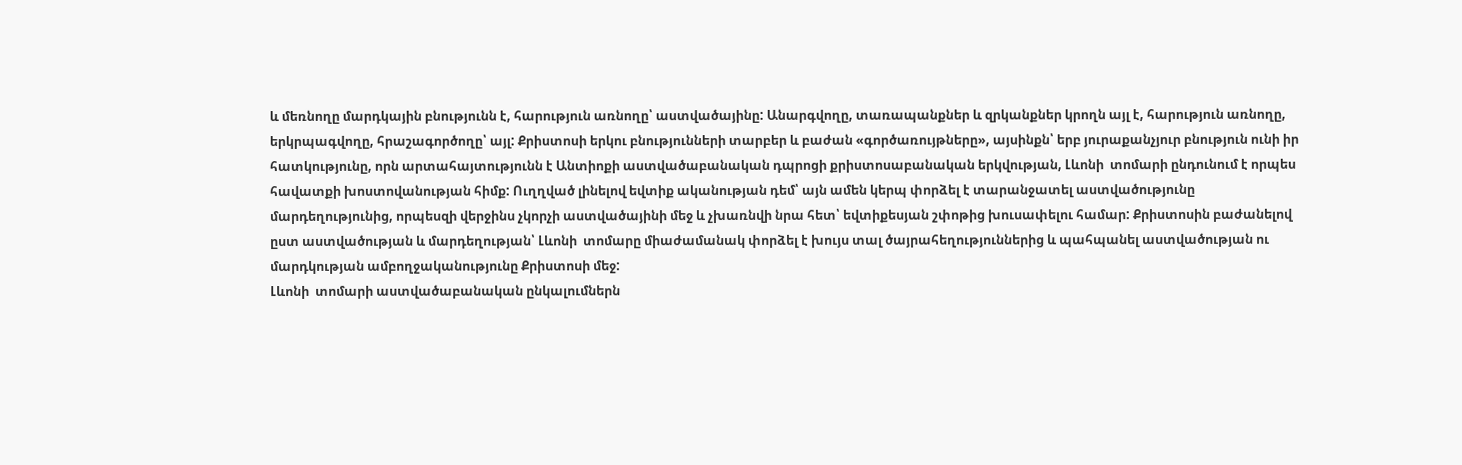և մեռնողը մարդկային բնությունն է, հարություն առնողը՝ աստվածայինը: Անարգվողը, տառապանքներ և զրկանքներ կրողն այլ է, հարություն առնողը, երկրպագվողը, հրաշագործողը՝ այլ: Քրիստոսի երկու բնությունների տարբեր և բաժան «գործառույթները», այսինքն՝ երբ յուրաքանչյուր բնություն ունի իր հատկությունը, որն արտահայտությունն է Անտիոքի աստվածաբանական դպրոցի քրիստոսաբանական երկվության, Լևոնի  տոմարի ընդունում է որպես հավատքի խոստովանության հիմք: Ուղղված լինելով եվտիք ականության դեմ՝ այն ամեն կերպ փորձել է տարանջատել աստվածությունը մարդեղությունից, որպեսզի վերջինս չկորչի աստվածայինի մեջ և չխառնվի նրա հետ՝ եվտիքեսյան շփոթից խուսափելու համար: Քրիստոսին բաժանելով ըստ աստվածության և մարդեղության՝ Լևոնի  տոմարը միաժամանակ փորձել է խույս տալ ծայրահեղություններից և պահպանել աստվածության ու մարդկության ամբողջականությունը Քրիստոսի մեջ:
Լևոնի  տոմարի աստվածաբանական ընկալումներն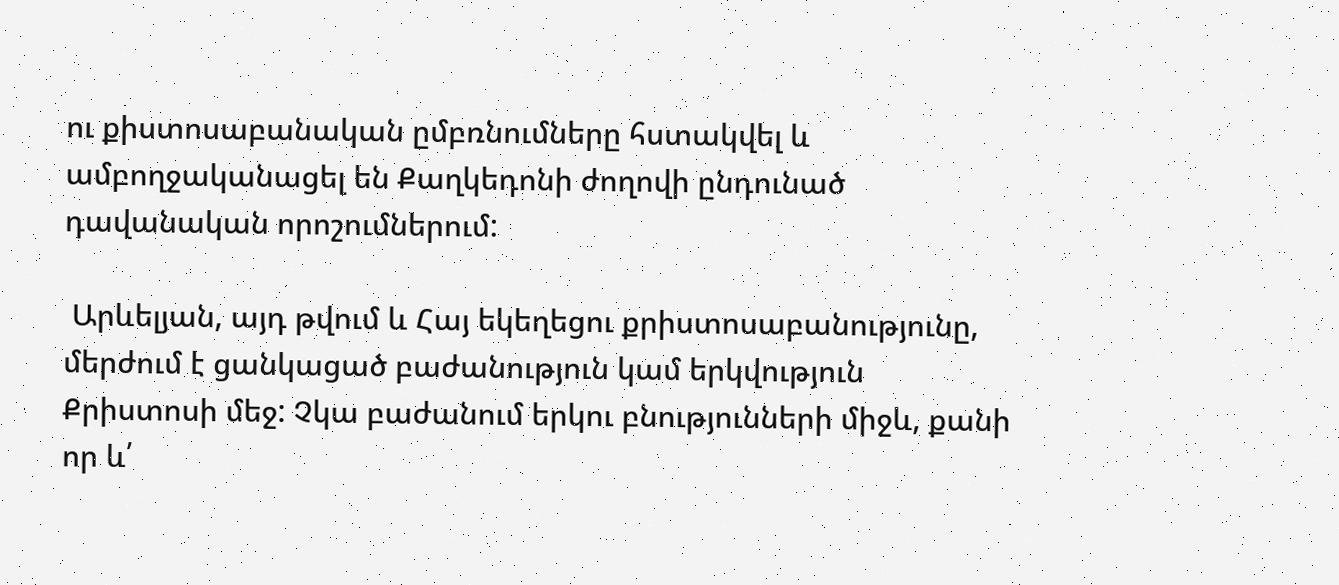ու քիստոսաբանական ըմբռնումները հստակվել և ամբողջականացել են Քաղկեդոնի ժողովի ընդունած դավանական որոշումներում:

 Արևելյան, այդ թվում և Հայ եկեղեցու քրիստոսաբանությունը, մերժում է ցանկացած բաժանություն կամ երկվություն Քրիստոսի մեջ: Չկա բաժանում երկու բնությունների միջև, քանի որ և՛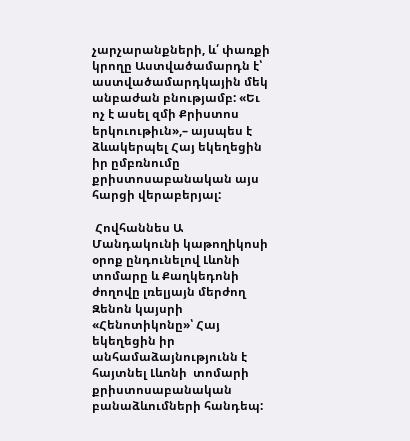չարչարանքների, և՛ փառքի կրողը Աստվածամարդն է՝ աստվածամարդկային մեկ անբաժան բնությամբ: «Եւ ոչ է ասել զմի Քրիստոս երկուութիւն»,– այսպես է ձևակերպել Հայ եկեղեցին իր ըմբռնումը քրիստոսաբանական այս հարցի վերաբերյալ:

 Հովհաննես Ա Մանդակունի կաթողիկոսի օրոք ընդունելով Լևոնի  տոմարը և Քաղկեդոնի ժողովը լռելյայն մերժող Զենոն կայսրի «Հենոտիկոնը»՝ Հայ եկեղեցին իր անհամաձայնությունն է հայտնել Լևոնի  տոմարի քրիստոսաբանական բանաձևումների հանդեպ: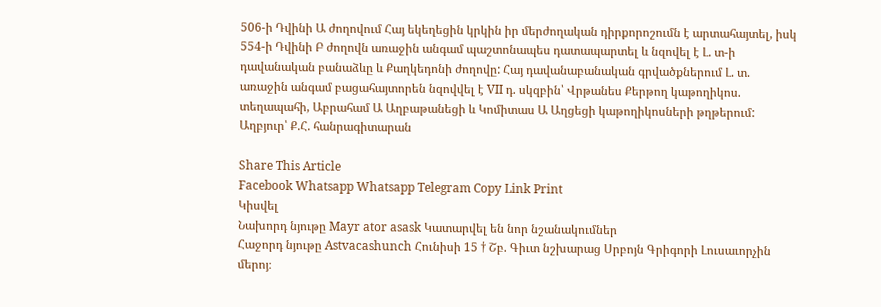506-ի Դվինի Ա ժողովում Հայ եկեղեցին կրկին իր մերժողական դիրքորոշումն է արտահայտել, իսկ 554-ի Դվինի Բ ժողովն առաջին անգամ պաշտոնապես դատապարտել և նզովել է Լ. տ-ի դավանական բանաձևը և Քաղկեդոնի ժողովը: Հայ դավանաբանական գրվածքներում Լ. տ. առաջին անգամ բացահայտորեն նզովվել է VII դ. սկզբին՝ Վրթանես Քերթող կաթողիկոս. տեղապահի, Աբրահամ Ա Աղբաթանեցի և Կոմիտաս Ա Աղցեցի կաթողիկոսների թղթերում:
Աղբյուր՝ Ք.Հ. հանրագիտարան

Share This Article
Facebook Whatsapp Whatsapp Telegram Copy Link Print
Կիսվել
Նախորդ նյութը Mayr ator asask Կատարվել են նոր նշանակումներ
Հաջորդ նյութը Astvacashunch Հունիսի 15 † Շբ. Գիւտ նշխարաց Սրբոյն Գրիգորի Լուսաւորչին մերոյ։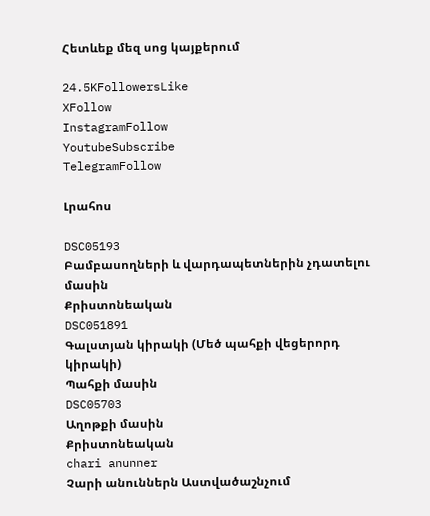Հետևեք մեզ սոց կայքերում

24.5KFollowersLike
XFollow
InstagramFollow
YoutubeSubscribe
TelegramFollow

Լրահոս

DSC05193
Բամբասողների և վարդապետներին չդատելու մասին
Քրիստոնեական
DSC051891
Գալստյան կիրակի (Մեծ պահքի վեցերորդ կիրակի)
Պահքի մասին
DSC05703
Աղոթքի մասին
Քրիստոնեական
chari anunner
Չարի անուններն Աստվածաշնչում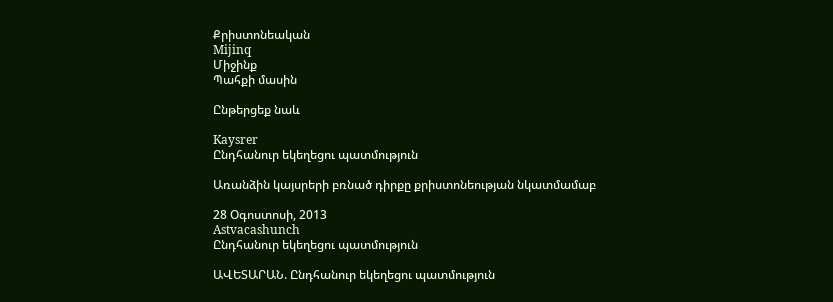Քրիստոնեական
Mijinq
Միջինք
Պահքի մասին

Ընթերցեք նաև

Kaysrer
Ընդհանուր եկեղեցու պատմություն

Առանձին կայսրերի բռնած դիրքը քրիստոնեության նկատմամաբ

28 Օգոստոսի, 2013
Astvacashunch
Ընդհանուր եկեղեցու պատմություն

ԱՎԵՏԱՐԱՆ. Ընդհանուր եկեղեցու պատմություն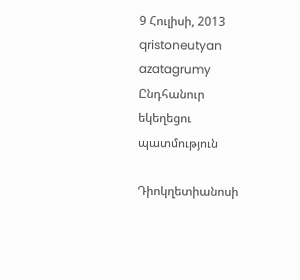9 Հուլիսի, 2013
qristoneutyan azatagrumy
Ընդհանուր եկեղեցու պատմություն

Դիոկղետիանոսի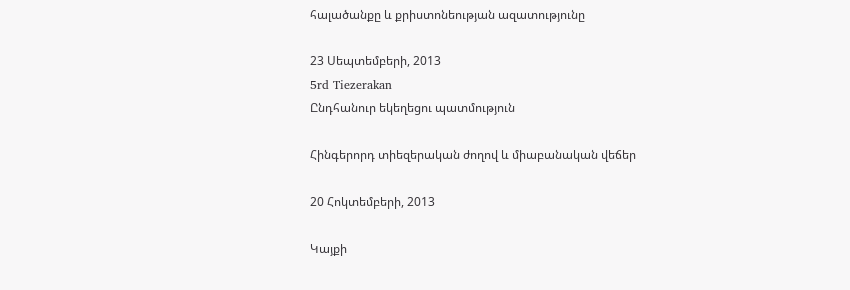հալածանքը և քրիստոնեության ազատությունը

23 Սեպտեմբերի, 2013
5rd Tiezerakan
Ընդհանուր եկեղեցու պատմություն

Հինգերորդ տիեզերական ժողով և միաբանական վեճեր

20 Հոկտեմբերի, 2013

Կայքի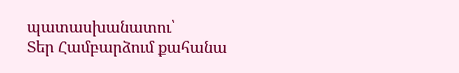պատասխանատու՝
Տեր Համբարձում քահանա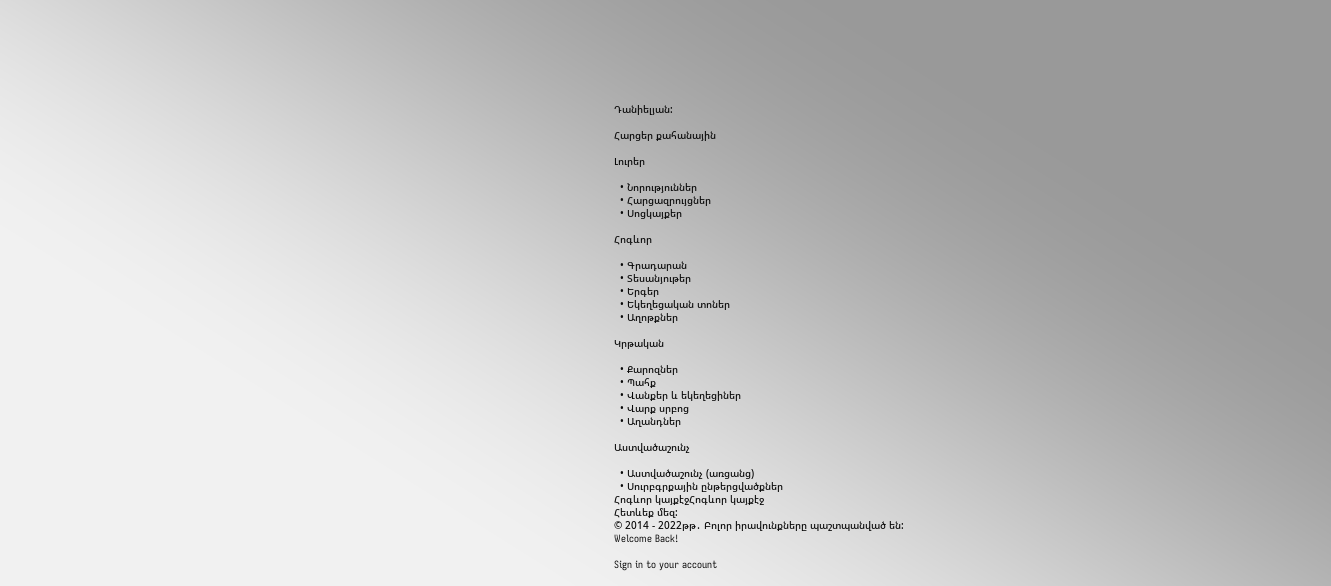Դանիելյան:

Հարցեր քահանային

Լուրեր

  • Նորություններ
  • Հարցազրույցներ
  • Սոցկայքեր

Հոգևոր

  • Գրադարան
  • Տեսանյութեր
  • Երգեր
  • Եկեղեցական տոներ
  • Աղոթքներ

Կրթական

  • Քարոզներ
  • Պահք
  • Վանքեր և եկեղեցիներ
  • Վարք սրբոց
  • Աղանդներ

Աստվածաշունչ

  • Աստվածաշունչ (առցանց)
  • Սուրբգրքային ընթերցվածքներ
Հոգևոր կայքէջՀոգևոր կայքէջ
Հետևեք մեզ:
© 2014 - 2022թթ․ Բոլոր իրավունքները պաշտպանված են:
Welcome Back!

Sign in to your account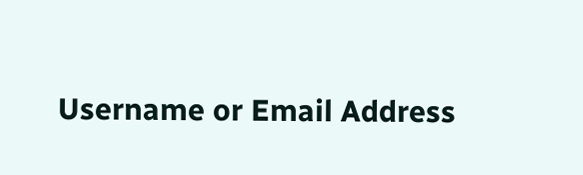Username or Email Address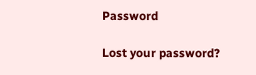Password

Lost your password?